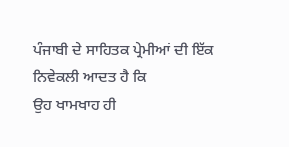ਪੰਜਾਬੀ ਦੇ ਸਾਹਿਤਕ ਪ੍ਰੇਮੀਆਂ ਦੀ ਇੱਕ ਨਿਵੇਕਲੀ ਆਦਤ ਹੈ ਕਿ
ਉਹ ਖਾਮਖਾਹ ਹੀ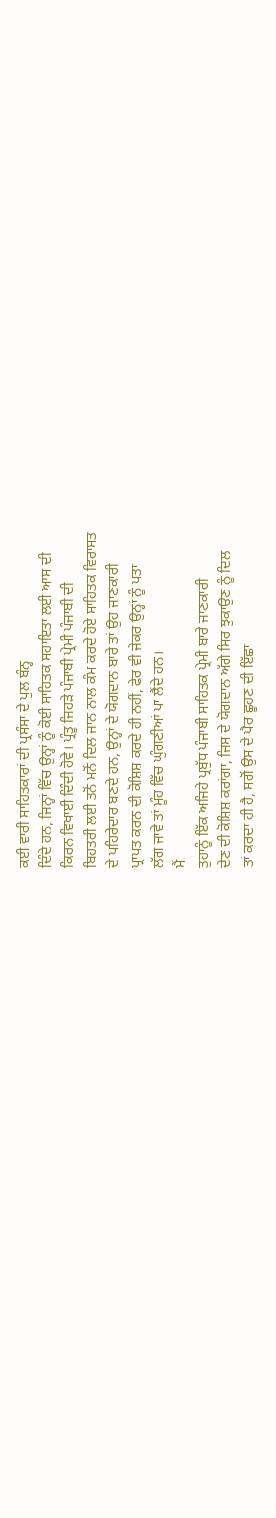ਕਈ ਵਾਰੀ ਸਾਹਿਤਕਾਰਾਂ ਦੀ ਪ੍ਰਸੰਸਾ ਦੇ ਪੁਲ ਬੰਨ੍ਹ
ਦਿੰਦੇ ਹਨ, ਜਿਨ੍ਹਾਂ ਵਿੱਚ ਉਨ੍ਹਾਂ ਨੂੰ ਕੋਈ ਸਾਹਿਤਕ ਸਹਾਇਤਾ ਲਈ ਆਸ ਦੀ
ਕਿਰਨ ਵਿਖਾਈ ਦਿੰਦੀ ਹੋਵੇ। ਪ੍ਰੰਤੂ ਜਿਹੜੇ ਪੰਜਾਬੀ ਪ੍ਰੇਮੀ ਪੰਜਾਬੀ ਦੀ
ਬਿਹਤਰੀ ਲਈ ਤਨੋਂ ਮਨੋਂ ਦਿਲ ਜਾਨ ਨਾਲ ਕੰਮ ਕਰਦੇ ਹੋਏ ਸਾਹਿਤਕ ਵਿਰਾਸਤ
ਦੇ ਪਹਿਰੇਦਾਰ ਬਣਦੇ ਹਨ, ਉਨ੍ਹਾਂ ਦੇ ਯੋਗਦਾਨ ਬਾਰੇ ਤਾਂ ਉਹ ਜਾਣਕਾਰੀ
ਪ੍ਰਾਪਤ ਕਰਨ ਦੀ ਕੋਸ਼ਿਸ਼ ਕਰਦੇ ਹੀ ਨਹੀਂ, ਫੇਰ ਵੀ ਜੇਕਰ ਉਨ੍ਹਾਂ ਨੂੰ ਪਤਾ
ਲੱਗ ਜਾਵੇ ਤਾਂ ਮੂੰਹ ਵਿੱਚ ਘੁੰਗਣੀਆਂ ਪਾ ਲੈਂਦੇ ਹਨ।
ਮੈਂ
ਤੁਹਾਨੂੰ ਇੱਕ ਅਜਿਹੇ ਪ੍ਰਬੁੱਧ ਪੰਜਾਬੀ ਸਾਹਿਤਕ ਪ੍ਰੇਮੀ ਬਾਰੇ ਜਾਣਕਾਰੀ
ਦੇਣ ਦੀ ਕੋਸ਼ਿਸ਼ ਕਰਾਂਗਾ, ਜਿਸ ਦੇ ਯੋਗਦਾਨ ਅੱਗੇ ਸਿਰ ਝੁਕਾਉਣ ਨੂੰ ਦਿਲ
ਤਾਂ ਕਰਦਾ ਹੀ ਹੈ, ਸਗੋਂ ਉਸ ਦੇ ਪੈਰ ਛੂਹਣ ਦੀ ਇੱਛਾ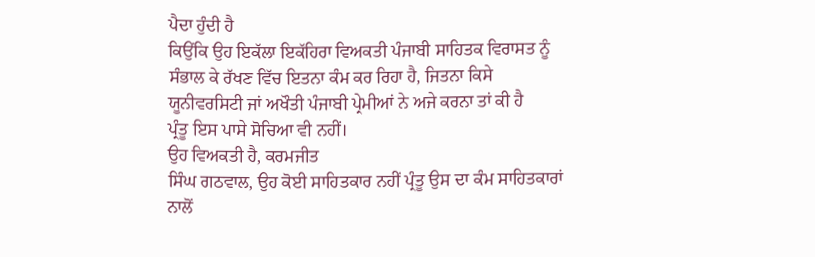ਪੈਦਾ ਹੁੰਦੀ ਹੈ
ਕਿਉਂਕਿ ਉਹ ਇਕੱਲਾ ਇਕੱਹਿਰਾ ਵਿਅਕਤੀ ਪੰਜਾਬੀ ਸਾਹਿਤਕ ਵਿਰਾਸਤ ਨੂੰ
ਸੰਭਾਲ ਕੇ ਰੱਖਣ ਵਿੱਚ ਇਤਨਾ ਕੰਮ ਕਰ ਰਿਹਾ ਹੈ, ਜਿਤਨਾ ਕਿਸੇ
ਯੂਨੀਵਰਸਿਟੀ ਜਾਂ ਅਖੌਤੀ ਪੰਜਾਬੀ ਪ੍ਰੇਮੀਆਂ ਨੇ ਅਜੇ ਕਰਨਾ ਤਾਂ ਕੀ ਹੈ
ਪ੍ਰੰਤੂ ਇਸ ਪਾਸੇ ਸੋਚਿਆ ਵੀ ਨਹੀਂ।
ਉਹ ਵਿਅਕਤੀ ਹੈ, ਕਰਮਜੀਤ
ਸਿੰਘ ਗਠਵਾਲ, ਉਹ ਕੋਈ ਸਾਹਿਤਕਾਰ ਨਹੀਂ ਪ੍ਰੰਤੂ ਉਸ ਦਾ ਕੰਮ ਸਾਹਿਤਕਾਰਾਂ
ਨਾਲੋਂ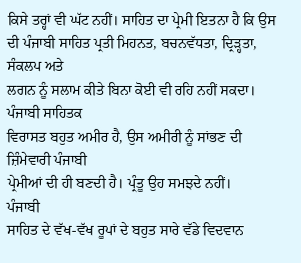ਕਿਸੇ ਤਰ੍ਹਾਂ ਵੀ ਘੱਟ ਨਹੀਂ। ਸਾਹਿਤ ਦਾ ਪ੍ਰੇਮੀ ਇਤਨਾ ਹੈ ਕਿ ਉਸ
ਦੀ ਪੰਜਾਬੀ ਸਾਹਿਤ ਪ੍ਰਤੀ ਮਿਹਨਤ, ਬਚਨਵੱਧਤਾ, ਦ੍ਰਿੜ੍ਹਤਾ, ਸੰਕਲਪ ਅਤੇ
ਲਗਨ ਨੂੰ ਸਲਾਮ ਕੀਤੇ ਬਿਨਾ ਕੋਈ ਵੀ ਰਹਿ ਨਹੀਂ ਸਕਦਾ। ਪੰਜਾਬੀ ਸਾਹਿਤਕ
ਵਿਰਾਸਤ ਬਹੁਤ ਅਮੀਰ ਹੈ, ਉਸ ਅਮੀਰੀ ਨੂੰ ਸਾਂਭਣ ਦੀ ਜ਼ਿੰਮੇਵਾਰੀ ਪੰਜਾਬੀ
ਪ੍ਰੇਮੀਆਂ ਦੀ ਹੀ ਬਣਦੀ ਹੈ। ਪ੍ਰੰਤੂ ਉਹ ਸਮਝਦੇ ਨਹੀਂ।
ਪੰਜਾਬੀ
ਸਾਹਿਤ ਦੇ ਵੱਖ-ਵੱਖ ਰੂਪਾਂ ਦੇ ਬਹੁਤ ਸਾਰੇ ਵੱਡੇ ਵਿਦਵਾਨ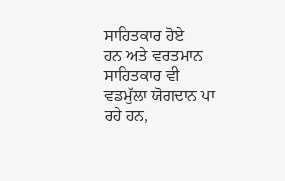ਸਾਹਿਤਕਾਰ ਹੋਏ
ਹਨ ਅਤੇ ਵਰਤਮਾਨ ਸਾਹਿਤਕਾਰ ਵੀ ਵਡਮੁੱਲਾ ਯੋਗਦਾਨ ਪਾ ਰਹੇ ਹਨ,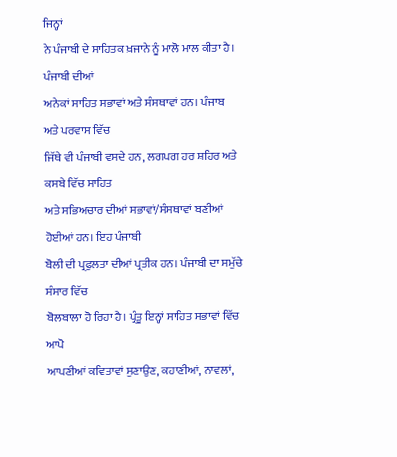ਜਿਨ੍ਹਾਂ
ਨੇ ਪੰਜਾਬੀ ਦੇ ਸਾਹਿਤਕ ਖ਼ਜਾਨੇ ਨੂੰ ਮਾਲੋ ਮਾਲ ਕੀਤਾ ਹੈ। ਪੰਜਾਬੀ ਦੀਆਂ
ਅਨੇਕਾਂ ਸਾਹਿਤ ਸਭਾਵਾਂ ਅਤੇ ਸੰਸਥਾਵਾਂ ਹਨ। ਪੰਜਾਬ ਅਤੇ ਪਰਵਾਸ ਵਿੱਚ
ਜਿੱਥੇ ਵੀ ਪੰਜਾਬੀ ਵਸਦੇ ਹਨ, ਲਗਪਗ ਹਰ ਸ਼ਹਿਰ ਅਤੇ ਕਸਬੇ ਵਿੱਚ ਸਾਹਿਤ
ਅਤੇ ਸਭਿਅਚਾਰ ਦੀਆਂ ਸਭਾਵਾਂ/ਸੰਸਥਾਵਾਂ ਬਣੀਆਂ ਹੋਈਆਂ ਹਨ। ਇਹ ਪੰਜਾਬੀ
ਬੋਲੀ ਦੀ ਪ੍ਰਫੁਲਤਾ ਦੀਆਂ ਪ੍ਰਤੀਕ ਹਨ। ਪੰਜਾਬੀ ਦਾ ਸਮੁੱਚੇ ਸੰਸਾਰ ਵਿੱਚ
ਬੋਲਬਾਲਾ ਹੋ ਰਿਹਾ ਹੈ। ਪ੍ਰੰਤੂ ਇਨ੍ਹਾਂ ਸਾਹਿਤ ਸਭਾਵਾਂ ਵਿੱਚ ਆਪੋ
ਆਪਣੀਆਂ ਕਵਿਤਾਵਾਂ ਸੁਣਾਉਣ, ਕਹਾਣੀਆਂ, ਨਾਵਲਾਂ,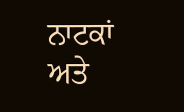ਨਾਟਕਾਂ ਅਤੇ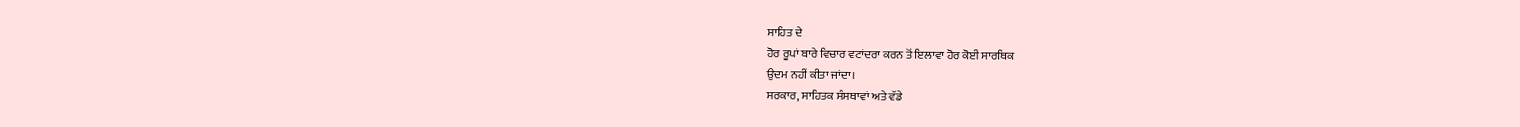ਸਾਹਿਤ ਦੇ
ਹੋਰ ਰੂਪਾਂ ਬਾਰੇ ਵਿਚਾਰ ਵਟਾਂਦਰਾ ਕਰਨ ਤੋਂ ਇਲਾਵਾ ਹੋਰ ਕੋਈ ਸਾਰਥਿਕ
ਉਦਮ ਨਹੀਂ ਕੀਤਾ ਜਾਂਦਾ।
ਸਰਕਾਰ, ਸਾਹਿਤਕ ਸੰਸਥਾਵਾਂ ਅਤੇ ਵੱਡੇ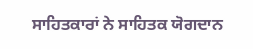ਸਾਹਿਤਕਾਰਾਂ ਨੇ ਸਾਹਿਤਕ ਯੋਗਦਾਨ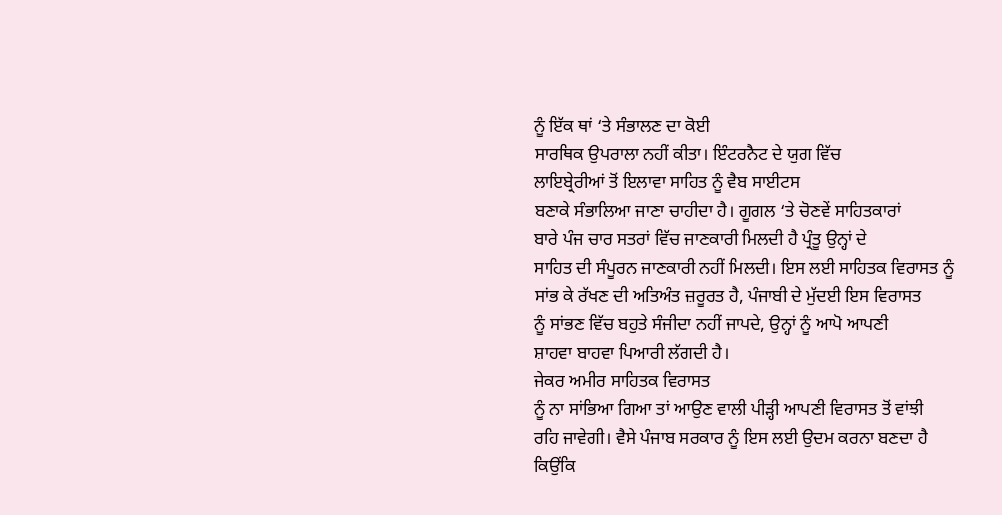ਨੂੰ ਇੱਕ ਥਾਂ ‘ਤੇ ਸੰਭਾਲਣ ਦਾ ਕੋਈ
ਸਾਰਥਿਕ ਉਪਰਾਲਾ ਨਹੀਂ ਕੀਤਾ। ਇੰਟਰਨੈਟ ਦੇ ਯੁਗ ਵਿੱਚ
ਲਾਇਬ੍ਰੇਰੀਆਂ ਤੋਂ ਇਲਾਵਾ ਸਾਹਿਤ ਨੂੰ ਵੈਬ ਸਾਈਟਸ
ਬਣਾਕੇ ਸੰਭਾਲਿਆ ਜਾਣਾ ਚਾਹੀਦਾ ਹੈ। ਗੂਗਲ ‘ਤੇ ਚੋਣਵੇਂ ਸਾਹਿਤਕਾਰਾਂ
ਬਾਰੇ ਪੰਜ ਚਾਰ ਸਤਰਾਂ ਵਿੱਚ ਜਾਣਕਾਰੀ ਮਿਲਦੀ ਹੈ ਪ੍ਰੰਤੂ ਉਨ੍ਹਾਂ ਦੇ
ਸਾਹਿਤ ਦੀ ਸੰਪੂਰਨ ਜਾਣਕਾਰੀ ਨਹੀਂ ਮਿਲਦੀ। ਇਸ ਲਈ ਸਾਹਿਤਕ ਵਿਰਾਸਤ ਨੂੰ
ਸਾਂਭ ਕੇ ਰੱਖਣ ਦੀ ਅਤਿਅੰਤ ਜ਼ਰੂਰਤ ਹੈ, ਪੰਜਾਬੀ ਦੇ ਮੁੱਦਈ ਇਸ ਵਿਰਾਸਤ
ਨੂੰ ਸਾਂਭਣ ਵਿੱਚ ਬਹੁਤੇ ਸੰਜੀਦਾ ਨਹੀਂ ਜਾਪਦੇ, ਉਨ੍ਹਾਂ ਨੂੰ ਆਪੋ ਆਪਣੀ
ਸ਼ਾਹਵਾ ਬਾਹਵਾ ਪਿਆਰੀ ਲੱਗਦੀ ਹੈ।
ਜੇਕਰ ਅਮੀਰ ਸਾਹਿਤਕ ਵਿਰਾਸਤ
ਨੂੰ ਨਾ ਸਾਂਭਿਆ ਗਿਆ ਤਾਂ ਆਉਣ ਵਾਲੀ ਪੀੜ੍ਹੀ ਆਪਣੀ ਵਿਰਾਸਤ ਤੋਂ ਵਾਂਝੀ
ਰਹਿ ਜਾਵੇਗੀ। ਵੈਸੇ ਪੰਜਾਬ ਸਰਕਾਰ ਨੂੰ ਇਸ ਲਈ ਉਦਮ ਕਰਨਾ ਬਣਦਾ ਹੈ
ਕਿਉਂਕਿ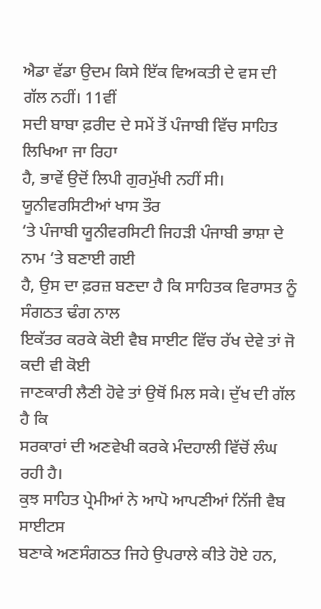ਐਡਾ ਵੱਡਾ ਉਦਮ ਕਿਸੇ ਇੱਕ ਵਿਅਕਤੀ ਦੇ ਵਸ ਦੀ ਗੱਲ ਨਹੀਂ। 11ਵੀਂ
ਸਦੀ ਬਾਬਾ ਫ਼ਰੀਦ ਦੇ ਸਮੇਂ ਤੋਂ ਪੰਜਾਬੀ ਵਿੱਚ ਸਾਹਿਤ ਲਿਖਿਆ ਜਾ ਰਿਹਾ
ਹੈ, ਭਾਵੇਂ ਉਦੋਂ ਲਿਪੀ ਗੁਰਮੁੱਖੀ ਨਹੀਂ ਸੀ। ਯੂਨੀਵਰਸਿਟੀਆਂ ਖਾਸ ਤੌਰ
‘ਤੇ ਪੰਜਾਬੀ ਯੂਨੀਵਰਸਿਟੀ ਜਿਹੜੀ ਪੰਜਾਬੀ ਭਾਸ਼ਾ ਦੇ ਨਾਮ ‘ਤੇ ਬਣਾਈ ਗਈ
ਹੈ, ਉਸ ਦਾ ਫ਼ਰਜ਼ ਬਣਦਾ ਹੈ ਕਿ ਸਾਹਿਤਕ ਵਿਰਾਸਤ ਨੂੰ ਸੰਗਠਤ ਢੰਗ ਨਾਲ
ਇਕੱਤਰ ਕਰਕੇ ਕੋਈ ਵੈਬ ਸਾਈਟ ਵਿੱਚ ਰੱਖ ਦੇਵੇ ਤਾਂ ਜੋ ਕਦੀ ਵੀ ਕੋਈ
ਜਾਣਕਾਰੀ ਲੈਣੀ ਹੋਵੇ ਤਾਂ ਉਥੋਂ ਮਿਲ ਸਕੇ। ਦੁੱਖ ਦੀ ਗੱਲ ਹੈ ਕਿ
ਸਰਕਾਰਾਂ ਦੀ ਅਣਵੇਖੀ ਕਰਕੇ ਮੰਦਹਾਲੀ ਵਿੱਚੋਂ ਲੰਘ ਰਹੀ ਹੈ।
ਕੁਝ ਸਾਹਿਤ ਪ੍ਰੇਮੀਆਂ ਨੇ ਆਪੋ ਆਪਣੀਆਂ ਨਿੱਜੀ ਵੈਬ ਸਾਈਟਸ
ਬਣਾਕੇ ਅਣਸੰਗਠਤ ਜਿਹੇ ਉਪਰਾਲੇ ਕੀਤੇ ਹੋਏ ਹਨ,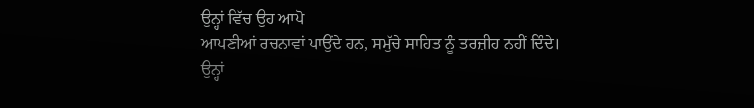ਉਨ੍ਹਾਂ ਵਿੱਚ ਉਹ ਆਪੋ
ਆਪਣੀਆਂ ਰਚਨਾਵਾਂ ਪਾਉਂਦੇ ਹਨ, ਸਮੁੱਚੇ ਸਾਹਿਤ ਨੂੰ ਤਰਜ਼ੀਹ ਨਹੀਂ ਦਿੰਦੇ।
ਉਨ੍ਹਾਂ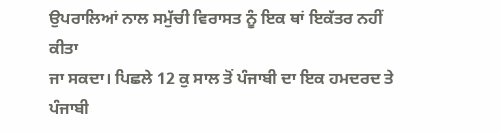ਉਪਰਾਲਿਆਂ ਨਾਲ ਸਮੁੱਚੀ ਵਿਰਾਸਤ ਨੂੰ ਇਕ ਥਾਂ ਇਕੱਤਰ ਨਹੀਂ ਕੀਤਾ
ਜਾ ਸਕਦਾ। ਪਿਛਲੇ 12 ਕੁ ਸਾਲ ਤੋਂ ਪੰਜਾਬੀ ਦਾ ਇਕ ਹਮਦਰਦ ਤੇ ਪੰਜਾਬੀ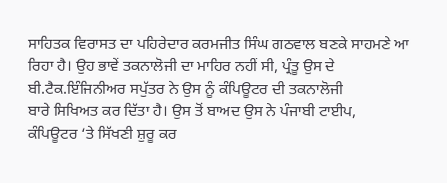ਸਾਹਿਤਕ ਵਿਰਾਸਤ ਦਾ ਪਹਿਰੇਦਾਰ ਕਰਮਜੀਤ ਸਿੰਘ ਗਠਵਾਲ ਬਣਕੇ ਸਾਹਮਣੇ ਆ
ਰਿਹਾ ਹੈ। ਉਹ ਭਾਵੇਂ ਤਕਨਾਲੋਜੀ ਦਾ ਮਾਹਿਰ ਨਹੀਂ ਸੀ, ਪ੍ਰੰਤੂ ਉਸ ਦੇ
ਬੀ.ਟੈਕ.ਇੰਜਿਨੀਅਰ ਸਪੁੱਤਰ ਨੇ ਉਸ ਨੂੰ ਕੰਪਿਊਟਰ ਦੀ ਤਕਨਾਲੋਜੀ
ਬਾਰੇ ਸਿਖਿਅਤ ਕਰ ਦਿੱਤਾ ਹੈ। ਉਸ ਤੋਂ ਬਾਅਦ ਉਸ ਨੇ ਪੰਜਾਬੀ ਟਾਈਪ,
ਕੰਪਿਊਟਰ ‘ਤੇ ਸਿੱਖਣੀ ਸ਼ੁਰੂ ਕਰ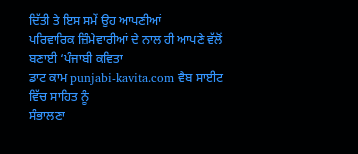ਦਿੱਤੀ ਤੇ ਇਸ ਸਮੇਂ ਉਹ ਆਪਣੀਆਂ
ਪਰਿਵਾਰਿਕ ਜ਼ਿੰਮੇਵਾਰੀਆਂ ਦੇ ਨਾਲ ਹੀ ਆਪਣੇ ਵੱਲੋਂ ਬਣਾਈ ‘ਪੰਜਾਬੀ ਕਵਿਤਾ
ਡਾਟ ਕਾਮ punjabi-kavita.com ਵੈਬ ਸਾਈਟ ਵਿੱਚ ਸਾਹਿਤ ਨੂੰ
ਸੰਭਾਲਣਾ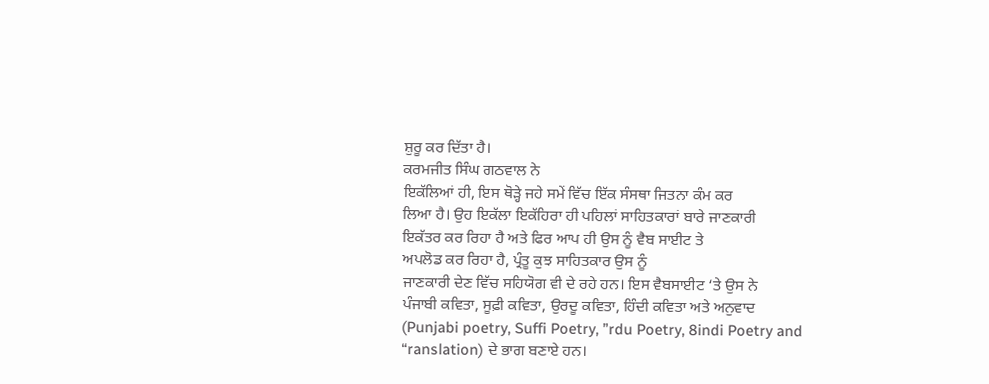ਸ਼ੁਰੂ ਕਰ ਦਿੱਤਾ ਹੈ।
ਕਰਮਜੀਤ ਸਿੰਘ ਗਠਵਾਲ ਨੇ
ਇਕੱਲਿਆਂ ਹੀ, ਇਸ ਥੋੜ੍ਹੇ ਜਹੇ ਸਮੇਂ ਵਿੱਚ ਇੱਕ ਸੰਸਥਾ ਜਿਤਨਾ ਕੰਮ ਕਰ
ਲਿਆ ਹੈ। ਉਹ ਇਕੱਲਾ ਇਕੱਹਿਰਾ ਹੀ ਪਹਿਲਾਂ ਸਾਹਿਤਕਾਰਾਂ ਬਾਰੇ ਜਾਣਕਾਰੀ
ਇਕੱਤਰ ਕਰ ਰਿਹਾ ਹੈ ਅਤੇ ਫਿਰ ਆਪ ਹੀ ਉਸ ਨੂੰ ਵੈਬ ਸਾਈਟ ਤੇ
ਅਪਲੋਡ ਕਰ ਰਿਹਾ ਹੈ, ਪ੍ਰੰਤੂ ਕੁਝ ਸਾਹਿਤਕਾਰ ਉਸ ਨੂੰ
ਜਾਣਕਾਰੀ ਦੇਣ ਵਿੱਚ ਸਹਿਯੋਗ ਵੀ ਦੇ ਰਹੇ ਹਨ। ਇਸ ਵੈਬਸਾਈਟ ‘ਤੇ ਉਸ ਨੇ
ਪੰਜਾਬੀ ਕਵਿਤਾ, ਸੂਫ਼ੀ ਕਵਿਤਾ, ਉਰਦੂ ਕਵਿਤਾ, ਹਿੰਦੀ ਕਵਿਤਾ ਅਤੇ ਅਨੁਵਾਦ
(Punjabi poetry, Suffi Poetry, ”rdu Poetry, 8indi Poetry and
“ranslation) ਦੇ ਭਾਗ ਬਣਾਏ ਹਨ।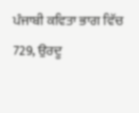ਪੰਜਾਬੀ ਕਵਿਤਾ ਭਾਗ ਵਿੱਚ
729, ਉਰਦੂ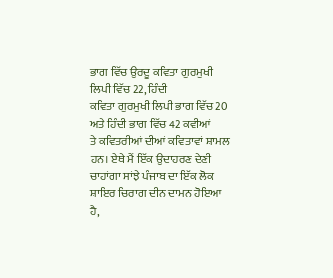ਭਾਗ ਵਿੱਚ ਉਰਦੂ ਕਵਿਤਾ ਗੁਰਮੁਖੀ ਲਿਪੀ ਵਿੱਚ 22, ਹਿੰਦੀ
ਕਵਿਤਾ ਗੁਰਮੁਖੀ ਲਿਪੀ ਭਾਗ ਵਿੱਚ 20 ਅਤੇ ਹਿੰਦੀ ਭਾਗ ਵਿੱਚ 42 ਕਵੀਆਂ
ਤੇ ਕਵਿਤਰੀਆਂ ਦੀਆਂ ਕਵਿਤਾਵਾਂ ਸ਼ਾਮਲ ਹਨ। ਏਥੇ ਮੈਂ ਇੱਕ ਉਦਾਹਰਣ ਦੇਣੀ
ਚਾਹਾਂਗਾ ਸਾਂਝੇ ਪੰਜਾਬ ਦਾ ਇੱਕ ਲੋਕ ਸ਼ਾਇਰ ਚਿਰਾਗ ਦੀਨ ਦਾਮਨ ਹੋਇਆ ਹੈ,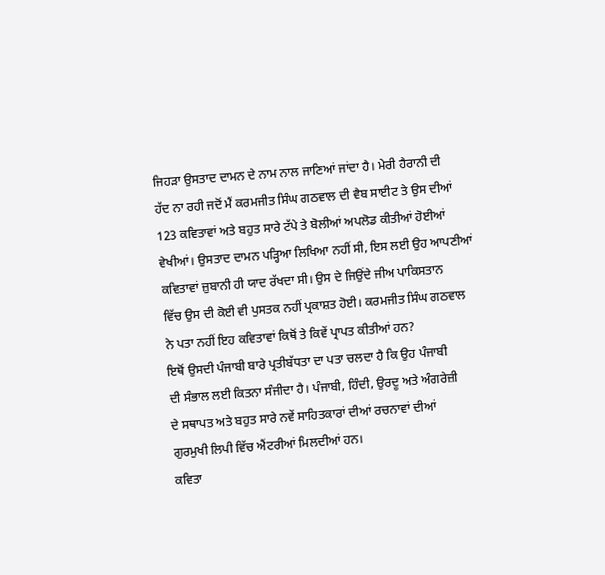ਜਿਹੜਾ ਉਸਤਾਦ ਦਾਮਨ ਦੇ ਨਾਮ ਨਾਲ ਜਾਣਿਆਂ ਜਾਂਦਾ ਹੈ। ਮੇਰੀ ਹੈਰਾਨੀ ਦੀ
ਹੱਦ ਨਾ ਰਹੀ ਜਦੋਂ ਮੈਂ ਕਰਮਜੀਤ ਸਿੰਘ ਗਠਵਾਲ ਦੀ ਵੈਬ ਸਾਈਟ ਤੇ ਉਸ ਦੀਆਂ
123 ਕਵਿਤਾਵਾਂ ਅਤੇ ਬਹੁਤ ਸਾਰੇ ਟੱਪੇ ਤੇ ਬੋਲੀਆਂ ਅਪਲੋਡ ਕੀਤੀਆਂ ਹੋਈਆਂ
ਵੇਖੀਆਂ। ਉਸਤਾਦ ਦਾਮਨ ਪੜ੍ਹਿਆ ਲਿਖਿਆ ਨਹੀਂ ਸੀ, ਇਸ ਲਈ ਉਹ ਆਪਣੀਆਂ
ਕਵਿਤਾਵਾਂ ਜ਼ੁਬਾਨੀ ਹੀ ਯਾਦ ਰੱਖਦਾ ਸੀ। ਉਸ ਦੇ ਜਿਉਂਦੇ ਜੀਅ ਪਾਕਿਸਤਾਨ
ਵਿੱਚ ਉਸ ਦੀ ਕੋਈ ਵੀ ਪੁਸਤਕ ਨਹੀਂ ਪ੍ਰਕਾਸ਼ਤ ਹੋਈ। ਕਰਮਜੀਤ ਸਿੰਘ ਗਠਵਾਲ
ਨੇ ਪਤਾ ਨਹੀਂ ਇਹ ਕਵਿਤਾਵਾਂ ਕਿਥੋਂ ਤੇ ਕਿਵੇਂ ਪ੍ਰਾਪਤ ਕੀਤੀਆਂ ਹਨ?
ਇਥੋਂ ਉਸਦੀ ਪੰਜਾਬੀ ਬਾਰੇ ਪ੍ਰਤੀਬੱਧਤਾ ਦਾ ਪਤਾ ਚਲਦਾ ਹੈ ਕਿ ਉਹ ਪੰਜਾਬੀ
ਦੀ ਸੰਭਾਲ ਲਈ ਕਿਤਨਾ ਸੰਜੀਦਾ ਹੈ। ਪੰਜਾਬੀ, ਹਿੰਦੀ, ਉਰਦੂ ਅਤੇ ਅੰਗਰੇਜ਼ੀ
ਦੇ ਸਥਾਪਤ ਅਤੇ ਬਹੁਤ ਸਾਰੇ ਨਵੇਂ ਸਾਹਿਤਕਾਰਾਂ ਦੀਆਂ ਰਚਨਾਵਾਂ ਦੀਆਂ
ਗੁਰਮੁਖੀ ਲਿਪੀ ਵਿੱਚ ਐਂਟਰੀਆਂ ਮਿਲਦੀਆਂ ਹਨ।
ਕਵਿਤਾ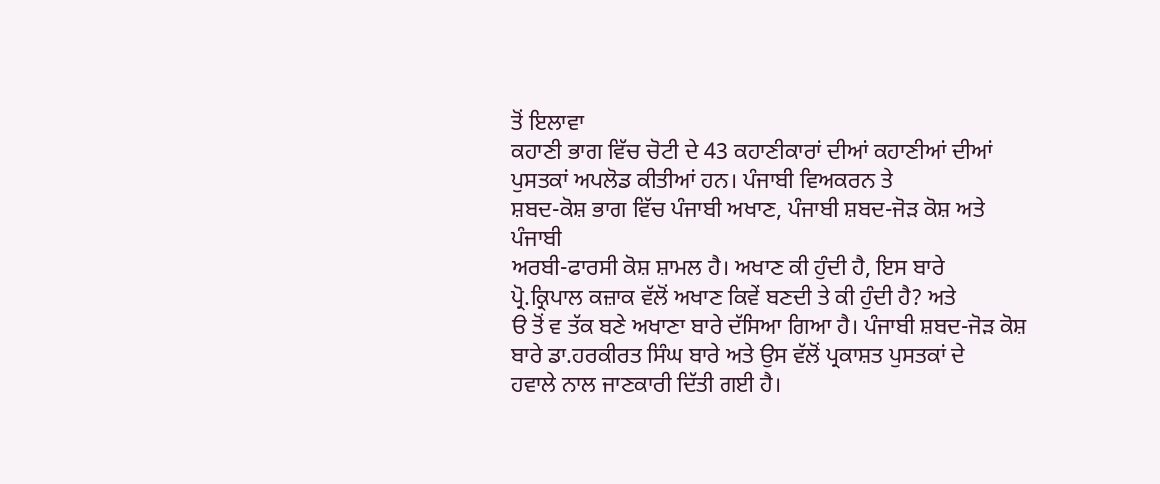ਤੋਂ ਇਲਾਵਾ
ਕਹਾਣੀ ਭਾਗ ਵਿੱਚ ਚੋਟੀ ਦੇ 43 ਕਹਾਣੀਕਾਰਾਂ ਦੀਆਂ ਕਹਾਣੀਆਂ ਦੀਆਂ
ਪੁਸਤਕਾਂ ਅਪਲੋਡ ਕੀਤੀਆਂ ਹਨ। ਪੰਜਾਬੀ ਵਿਅਕਰਨ ਤੇ
ਸ਼ਬਦ-ਕੋਸ਼ ਭਾਗ ਵਿੱਚ ਪੰਜਾਬੀ ਅਖਾਣ, ਪੰਜਾਬੀ ਸ਼ਬਦ-ਜੋੜ ਕੋਸ਼ ਅਤੇ ਪੰਜਾਬੀ
ਅਰਬੀ-ਫਾਰਸੀ ਕੋਸ਼ ਸ਼ਾਮਲ ਹੈ। ਅਖਾਣ ਕੀ ਹੁੰਦੀ ਹੈ, ਇਸ ਬਾਰੇ
ਪ੍ਰੋ.ਕ੍ਰਿਪਾਲ ਕਜ਼ਾਕ ਵੱਲੋਂ ਅਖਾਣ ਕਿਵੇਂ ਬਣਦੀ ਤੇ ਕੀ ਹੁੰਦੀ ਹੈ? ਅਤੇ
ੳ ਤੋਂ ਵ ਤੱਕ ਬਣੇ ਅਖਾਣਾ ਬਾਰੇ ਦੱਸਿਆ ਗਿਆ ਹੈ। ਪੰਜਾਬੀ ਸ਼ਬਦ-ਜੋੜ ਕੋਸ਼
ਬਾਰੇ ਡਾ.ਹਰਕੀਰਤ ਸਿੰਘ ਬਾਰੇ ਅਤੇ ਉਸ ਵੱਲੋਂ ਪ੍ਰਕਾਸ਼ਤ ਪੁਸਤਕਾਂ ਦੇ
ਹਵਾਲੇ ਨਾਲ ਜਾਣਕਾਰੀ ਦਿੱਤੀ ਗਈ ਹੈ।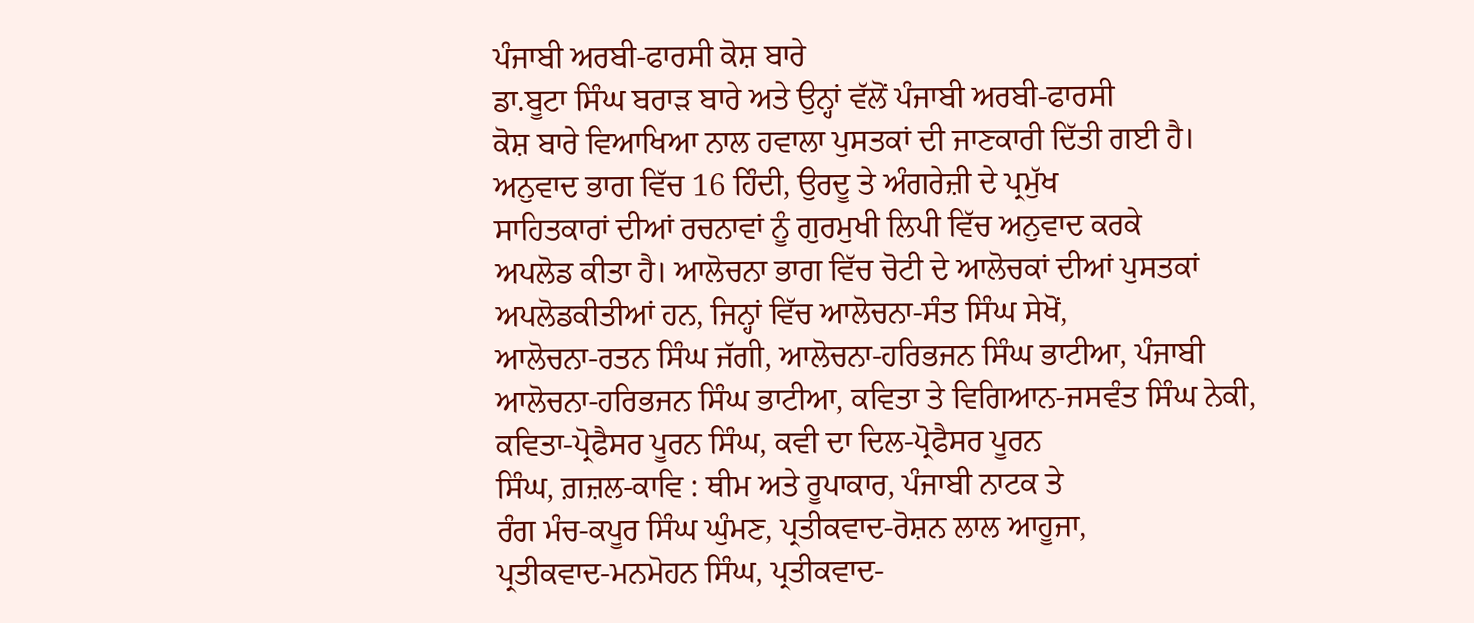ਪੰਜਾਬੀ ਅਰਬੀ-ਫਾਰਸੀ ਕੋਸ਼ ਬਾਰੇ
ਡਾ.ਬੂਟਾ ਸਿੰਘ ਬਰਾੜ ਬਾਰੇ ਅਤੇ ਉਨ੍ਹਾਂ ਵੱਲੋਂ ਪੰਜਾਬੀ ਅਰਬੀ-ਫਾਰਸੀ
ਕੋਸ਼ ਬਾਰੇ ਵਿਆਖਿਆ ਨਾਲ ਹਵਾਲਾ ਪੁਸਤਕਾਂ ਦੀ ਜਾਣਕਾਰੀ ਦਿੱਤੀ ਗਈ ਹੈ।
ਅਨੁਵਾਦ ਭਾਗ ਵਿੱਚ 16 ਹਿੰਦੀ, ਉਰਦੂ ਤੇ ਅੰਗਰੇਜ਼ੀ ਦੇ ਪ੍ਰਮੁੱਖ
ਸਾਹਿਤਕਾਰਾਂ ਦੀਆਂ ਰਚਨਾਵਾਂ ਨੂੰ ਗੁਰਮੁਖੀ ਲਿਪੀ ਵਿੱਚ ਅਨੁਵਾਦ ਕਰਕੇ
ਅਪਲੋਡ ਕੀਤਾ ਹੈ। ਆਲੋਚਨਾ ਭਾਗ ਵਿੱਚ ਚੋਟੀ ਦੇ ਆਲੋਚਕਾਂ ਦੀਆਂ ਪੁਸਤਕਾਂ
ਅਪਲੋਡਕੀਤੀਆਂ ਹਨ, ਜਿਨ੍ਹਾਂ ਵਿੱਚ ਆਲੋਚਨਾ-ਸੰਤ ਸਿੰਘ ਸੇਖੋਂ,
ਆਲੋਚਨਾ-ਰਤਨ ਸਿੰਘ ਜੱਗੀ, ਆਲੋਚਨਾ-ਹਰਿਭਜਨ ਸਿੰਘ ਭਾਟੀਆ, ਪੰਜਾਬੀ
ਆਲੋਚਨਾ-ਹਰਿਭਜਨ ਸਿੰਘ ਭਾਟੀਆ, ਕਵਿਤਾ ਤੇ ਵਿਗਿਆਨ-ਜਸਵੰਤ ਸਿੰਘ ਨੇਕੀ,
ਕਵਿਤਾ-ਪ੍ਰੋਫੈਸਰ ਪੂਰਨ ਸਿੰਘ, ਕਵੀ ਦਾ ਦਿਲ-ਪ੍ਰੋਫੈਸਰ ਪੂਰਨ
ਸਿੰਘ, ਗ਼ਜ਼ਲ-ਕਾਵਿ : ਥੀਮ ਅਤੇ ਰੂਪਾਕਾਰ, ਪੰਜਾਬੀ ਨਾਟਕ ਤੇ
ਰੰਗ ਮੰਚ-ਕਪੂਰ ਸਿੰਘ ਘੁੰਮਣ, ਪ੍ਰਤੀਕਵਾਦ-ਰੋਸ਼ਨ ਲਾਲ ਆਹੂਜਾ,
ਪ੍ਰਤੀਕਵਾਦ-ਮਨਮੋਹਨ ਸਿੰਘ, ਪ੍ਰਤੀਕਵਾਦ-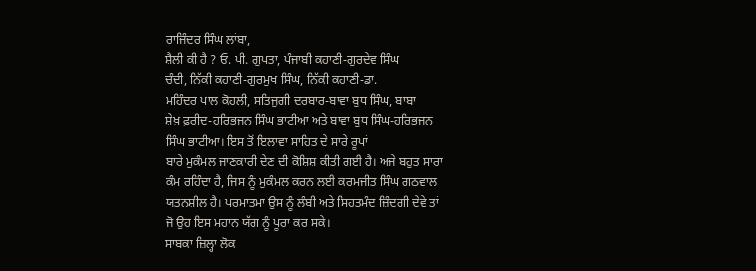ਰਾਜਿੰਦਰ ਸਿੰਘ ਲਾਂਬਾ,
ਸ਼ੈਲੀ ਕੀ ਹੈ ? ਓ. ਪੀ. ਗੁਪਤਾ, ਪੰਜਾਬੀ ਕਹਾਣੀ-ਗੁਰਦੇਵ ਸਿੰਘ
ਚੰਦੀ, ਨਿੱਕੀ ਕਹਾਣੀ-ਗੁਰਮੁਖ ਸਿੰਘ, ਨਿੱਕੀ ਕਹਾਣੀ-ਡਾ.
ਮਹਿੰਦਰ ਪਾਲ ਕੋਹਲੀ, ਸਤਿਜੁਗੀ ਦਰਬਾਰ-ਬਾਵਾ ਬੁਧ ਸਿੰਘ, ਬਾਬਾ
ਸ਼ੇਖ਼ ਫ਼ਰੀਦ-ਹਰਿਭਜਨ ਸਿੰਘ ਭਾਟੀਆ ਅਤੇ ਬਾਵਾ ਬੁਧ ਸਿੰਘ-ਹਰਿਭਜਨ
ਸਿੰਘ ਭਾਟੀਆ। ਇਸ ਤੋਂ ਇਲਾਵਾ ਸਾਹਿਤ ਦੇ ਸਾਰੇ ਰੂਪਾਂ
ਬਾਰੇ ਮੁਕੰਮਲ ਜਾਣਕਾਰੀ ਦੇਣ ਦੀ ਕੋਸ਼ਿਸ਼ ਕੀਤੀ ਗਈ ਹੈ। ਅਜੇ ਬਹੁਤ ਸਾਰਾ
ਕੰਮ ਰਹਿੰਦਾ ਹੈ, ਜਿਸ ਨੂੰ ਮੁਕੰਮਲ ਕਰਨ ਲਈ ਕਰਮਜੀਤ ਸਿੰਘ ਗਠਵਾਲ
ਯਤਨਸ਼ੀਲ ਹੈ। ਪਰਮਾਤਮਾ ਉਸ ਨੂੰ ਲੰਬੀ ਅਤੇ ਸਿਹਤਮੰਦ ਜ਼ਿੰਦਗੀ ਦੇਵੇ ਤਾਂ
ਜੋ ਉਹ ਇਸ ਮਹਾਨ ਯੱਗ ਨੂੰ ਪੂਰਾ ਕਰ ਸਕੇ।
ਸਾਬਕਾ ਜ਼ਿਲ੍ਹਾ ਲੋਕ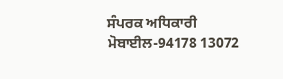ਸੰਪਰਕ ਅਧਿਕਾਰੀ
ਮੋਬਾਈਲ-94178 13072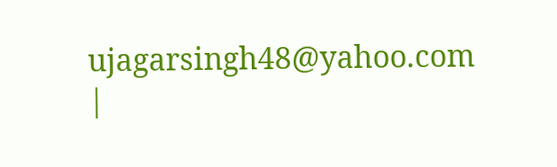ujagarsingh48@yahoo.com
|